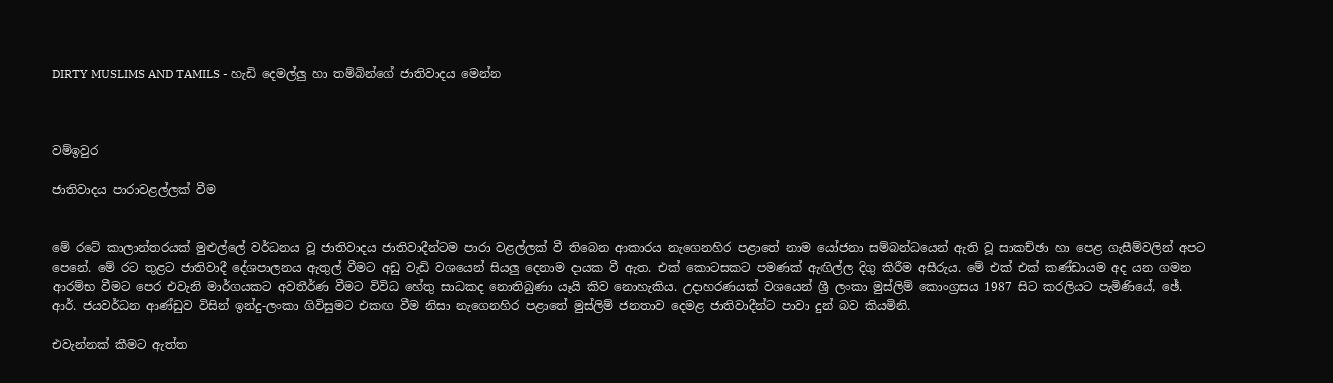DIRTY MUSLIMS AND TAMILS - හැඩි දෙමල්ලු හා තම්බින්ගේ ජාතිවාදය මෙන්න



වම්ඉවුර

ජාතිවාදය පාරාවළල්ලක්‌ වීම


මේ රටේ කාලාන්තරයක්‌ මුළුල්ලේ වර්ධනය වූ ජාතිවාදය ජාතිවාදීන්ටම පාරා වළල්ලක්‌ වී තිබෙන ආකාරය නැගෙනහිර පළාතේ නාම යෝජනා සම්බන්ධයෙන් ඇති වූ සාකච්ඡා හා පෙළ ගැසීම්වලින් අපට පෙනේ. මේ රට තුළට ජාතිවාදී දේශපාලනය ඇතුල් වීමට අඩු වැඩි වශයෙන් සියලු දෙනාම දායක වී ඇත. එක්‌ කොටසකට පමණක්‌ ඇඟිල්ල දිගු කිරීම අසීරුය. මේ එක්‌ එක්‌ කණ්‌ඩායම අද යන ගමන ආරම්භ වීමට පෙර එවැනි මාර්ගයකට අවතීර්ණ වීමට විවිධ හේතු සාධකද නොතිබුණා යෑයි කිව නොහැකිය. උදාහරණයක්‌ වශයෙන් ශ්‍රී ලංකා මුස්‌ලිම් කොංග්‍රසය 1987 සිට කරලියට පැමිණියේ, ඡේ. ආර්. ජයවර්ධන ආණ්‌ඩුව විසින් ඉන්දු-ලංකා ගිවිසුමට එකඟ වීම නිසා නැගෙනහිර පළාතේ මුස්‌ලිම් ජනතාව දෙමළ ජාතිවාදීන්ට පාවා දුන් බව කියමිනි.

එවැන්නක්‌ කීමට ඇත්ත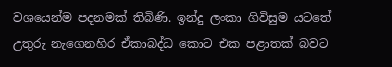වශයෙන්ම පදනමක්‌ තිබිණි. ඉන්දු ලංකා ගිවිසුම යටතේ උතුරු නැගෙනහිර ඒකාබද්ධ කොට එක පළාතක්‌ බවට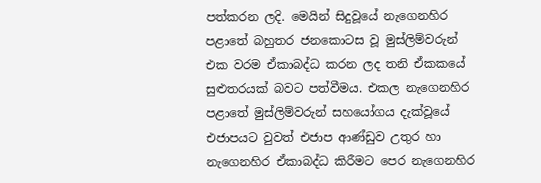පත්කරන ලදි. මෙයින් සිදුවූයේ නැගෙනහිර පළාතේ බහුතර ජනකොටස වූ මුස්‌ලිම්වරුන් එක වරම ඒකාබද්ධ කරන ලද තනි ඒකකයේ සුළුතරයක්‌ බවට පත්වීමය. එකල නැගෙනහිර පළාතේ මුස්‌ලිම්වරුන් සහයෝගය දැක්‌වූයේ එජාපයට වුවත් එජාප ආණ්‌ඩුව උතුර හා නැගෙනහිර ඒකාබද්ධ කිරීමට පෙර නැගෙනහිර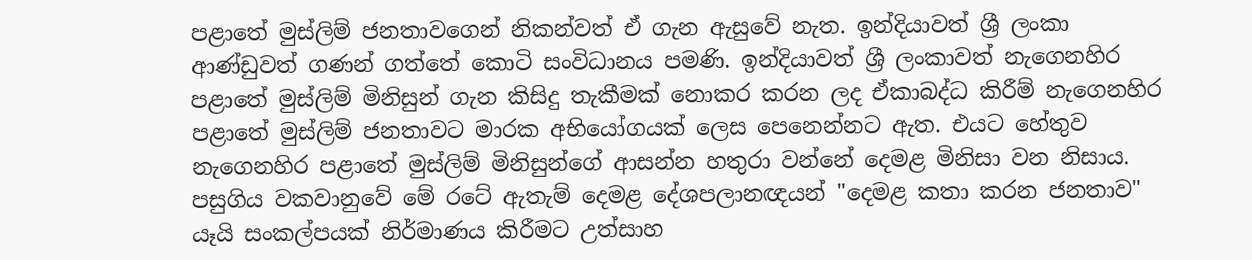පළාතේ මුස්‌ලිම් ජනතාවගෙන් නිකන්වත් ඒ ගැන ඇසුවේ නැත. ඉන්දියාවත් ශ්‍රී ලංකා ආණ්‌ඩුවත් ගණන් ගත්තේ කොටි සංවිධානය පමණි. ඉන්දියාවත් ශ්‍රී ලංකාවත් නැගෙනහිර පළාතේ මුස්‌ලිම් මිනිසුන් ගැන කිසිදු තැකීමක්‌ නොකර කරන ලද ඒකාබද්ධ කිරීම් නැගෙනහිර පළාතේ මුස්‌ලිම් ජනතාවට මාරක අභියෝගයක්‌ ලෙස පෙනෙන්නට ඇත. එයට හේතුව නැගෙනහිර පළාතේ මුස්‌ලිම් මිනිසුන්ගේ ආසන්න හතුරා වන්නේ දෙමළ මිනිසා වන නිසාය. පසුගිය වකවානුවේ මේ රටේ ඇතැම් දෙමළ දේශපලානඥයන් "දෙමළ කතා කරන ජනතාව" යෑයි සංකල්පයක්‌ නිර්මාණය කිරීමට උත්සාහ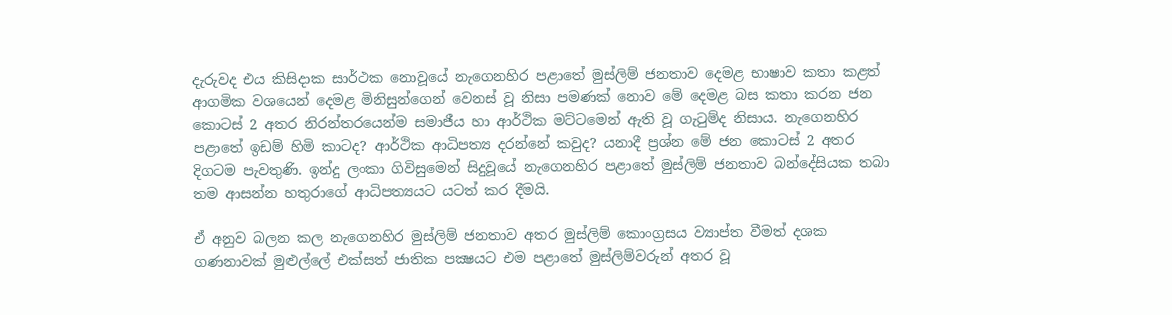දැරුවද එය කිසිදාක සාර්ථක නොවූයේ නැගෙනහිර පළාතේ මුස්‌ලිම් ජනතාව දෙමළ භාෂාව කතා කළත් ආගමික වශයෙන් දෙමළ මිනිසුන්ගෙන් වෙනස්‌ වූ නිසා පමණක්‌ නොව මේ දෙමළ බස කතා කරන ජන කොටස්‌ 2 අතර නිරන්තරයෙන්ම සමාජීය හා ආර්ථික මට්‌ටමෙන් ඇති වූ ගැටුම්ද නිසාය. නැගෙනහිර පළාතේ ඉඩම් හිමි කාටද? ආර්ථික ආධිපත්‍ය දරන්නේ කවුද? යනාදී ප්‍රශ්න මේ ජන කොටස්‌ 2 අතර දිගටම පැවතුණි. ඉන්දු ලංකා ගිවිසුමෙන් සිදුවූයේ නැගෙනහිර පළාතේ මුස්‌ලිම් ජනතාව බන්දේසියක තබා තම ආසන්න හතුරාගේ ආධිපත්‍යයට යටත් කර දීමයි.

ඒ අනුව බලන කල නැගෙනහිර මුස්‌ලිම් ජනතාව අතර මුස්‌ලිම් කොංග්‍රසය ව්‍යාප්ත වීමත් දශක ගණනාවක්‌ මුළුල්ලේ එක්‌සත් ජාතික පක්‍ෂයට එම පළාතේ මුස්‌ලිම්වරුන් අතර වූ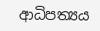ආධිපත්‍යය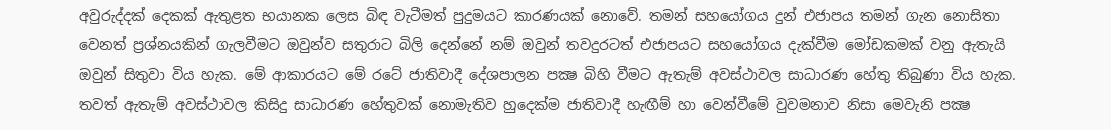අවුරුද්දක්‌ දෙකක්‌ ඇතුළත භයානක ලෙස බිඳ වැටීමත් පුදුමයට කාරණයක්‌ නොවේ. තමන් සහයෝගය දුන් එජාපය තමන් ගැන නොසිතා වෙනත් ප්‍රශ්නයකින් ගැලවීමට ඔවුන්ව සතුරාට බිලි දෙන්නේ නම් ඔවුන් තවදුරටත් එජාපයට සහයෝගය දැක්‌වීම මෝඩකමක්‌ වනු ඇතැයි ඔවුන් සිතුවා විය හැක. මේ ආකාරයට මේ රටේ ජාතිවාදී දේශපාලන පක්‍ෂ බිහි වීමට ඇතැම් අවස්‌ථාවල සාධාරණ හේතු තිබුණා විය හැක. තවත් ඇතැම් අවස්‌ථාවල කිසිදු සාධාරණ හේතුවක්‌ නොමැතිව හුදෙක්‌ම ජාතිවාදී හැඟීම් හා වෙන්වීමේ වුවමනාව නිසා මෙවැනි පක්‍ෂ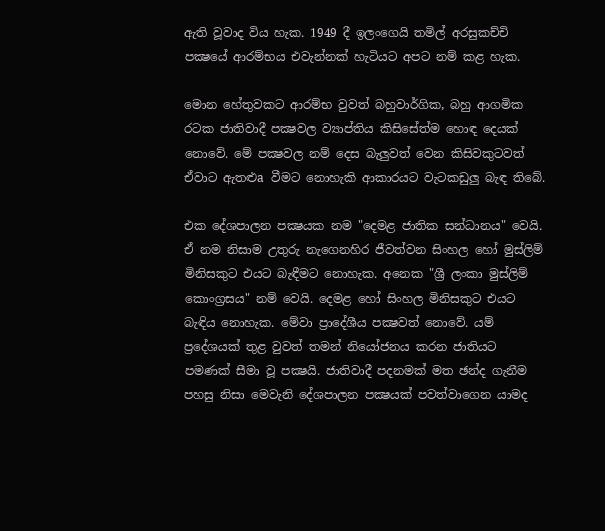ඇති වූවාද විය හැක. 1949 දී ඉලංගෙයි තමිල් අරසුකච්චි පක්‍ෂයේ ආරම්භය එවැන්නක්‌ හැටියට අපට නම් කළ හැක.

මොන හේතුවකට ආරම්භ වුවත් බහුවාර්ගික, බහු ආගමික රටක ජාතිවාදී පක්‍ෂවල ව්‍යාප්තිය කිසිසේත්ම හොඳ දෙයක්‌ නොවේ. මේ පක්‍ෂවල නම් දෙස බැලුවත් වෙන කිසිවකුටවත් ඒවාට ඇතළුa වීමට නොහැකි ආකාරයට වැටකඩුලු බැඳ තිබේ.

එක දේශපාලන පක්‍ෂයක නම "දෙමළ ජාතික සන්ධානය" වෙයි. ඒ නම නිසාම උතුරු නැගෙනහිර ජීවත්වන සිංහල හෝ මුස්‌ලිම් මිනිසකුට එයට බැඳීමට නොහැක. අනෙක "ශ්‍රී ලංකා මුස්‌ලිම් කොංග්‍රසය" නම් වෙයි. දෙමළ හෝ සිංහල මිනිසකුට එයට බැඳිය නොහැක. මේවා ප්‍රාදේශීය පක්‍ෂවත් නොවේ. යම් ප්‍රදේශයක්‌ තුළ වුවත් තමන් නියෝජනය කරන ජාතියට පමණක්‌ සීමා වූ පක්‍ෂයි. ජාතිවාදී පදනමක්‌ මත ඡන්ද ගැනීම පහසු නිසා මෙවැනි දේශපාලන පක්‍ෂයක්‌ පවත්වාගෙන යාමද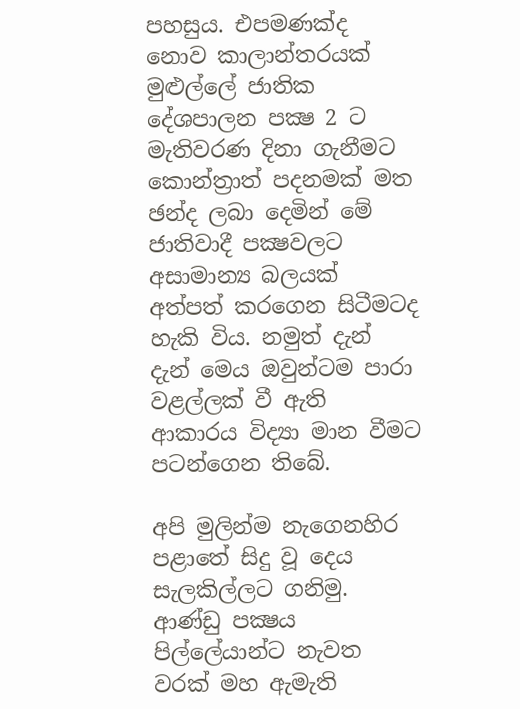පහසුය. එපමණක්‌ද නොව කාලාන්තරයක්‌ මුළුල්ලේ ජාතික දේශපාලන පක්‍ෂ 2 ට මැතිවරණ දිනා ගැනීමට කොන්ත්‍රාත් පදනමක්‌ මත ඡන්ද ලබා දෙමින් මේ ජාතිවාදී පක්‍ෂවලට අසාමාන්‍ය බලයක්‌ අත්පත් කරගෙන සිටීමටද හැකි විය. නමුත් දැන් දැන් මෙය ඔවුන්ටම පාරා වළල්ලක්‌ වී ඇති ආකාරය විද්‍යා මාන වීමට පටන්ගෙන තිබේ.

අපි මුලින්ම නැගෙනහිර පළාතේ සිදු වූ දෙය සැලකිල්ලට ගනිමු. ආණ්‌ඩු පක්‍ෂය පිල්ලේයාන්ට නැවත වරක්‌ මහ ඇමැති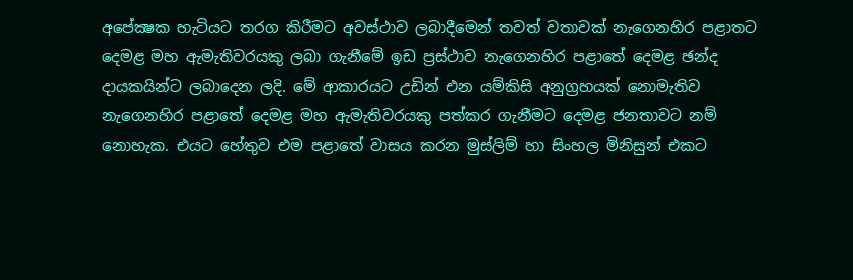අපේක්‍ෂක හැටියට තරග කිරීමට අවස්‌ථාව ලබාදීමෙන් තවත් වතාවක්‌ නැගෙනහිර පළාතට දෙමළ මහ ඇමැතිවරයකු ලබා ගැනීමේ ඉඩ ප්‍රස්‌ථාව නැගෙනහිර පළාතේ දෙමළ ඡන්ද දායකයින්ට ලබාදෙන ලදි. මේ ආකාරයට උඩින් එන යම්කිසි අනුග්‍රහයක්‌ නොමැතිව නැගෙනහිර පළාතේ දෙමළ මහ ඇමැතිවරයකු පත්කර ගැනීමට දෙමළ ජනතාවට නම් නොහැක. එයට හේතුව එම පළාතේ වාසය කරන මුස්‌ලිම් හා සිංහල මිනිසුන් එකට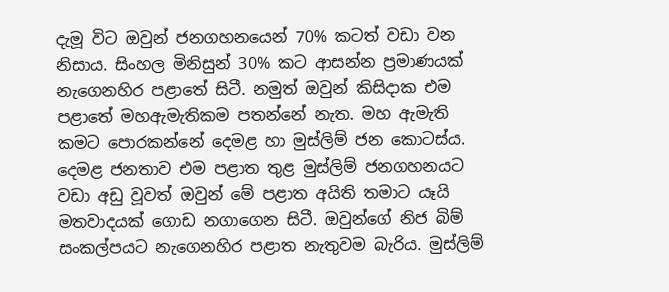දැමූ විට ඔවුන් ජනගහනයෙන් 70% කටත් වඩා වන නිසාය. සිංහල මිනිසුන් 30% කට ආසන්න ප්‍රමාණයක්‌ නැගෙනහිර පළාතේ සිටී. නමුත් ඔවුන් කිසිදාක එම පළාතේ මහඇමැතිකම පතන්නේ නැත. මහ ඇමැති කමට පොරකන්නේ දෙමළ හා මුස්‌ලිම් ජන කොටස්‌ය. දෙමළ ජනතාව එම පළාත තුළ මුස්‌ලිම් ජනගහනයට වඩා අඩු වූවත් ඔවුන් මේ පළාත අයිති තමාට යෑයි මතවාදයක්‌ ගොඩ නගාගෙන සිටී. ඔවුන්ගේ නිජ බිම් සංකල්පයට නැගෙනහිර පළාත නැතුවම බැරිය. මුස්‌ලිම්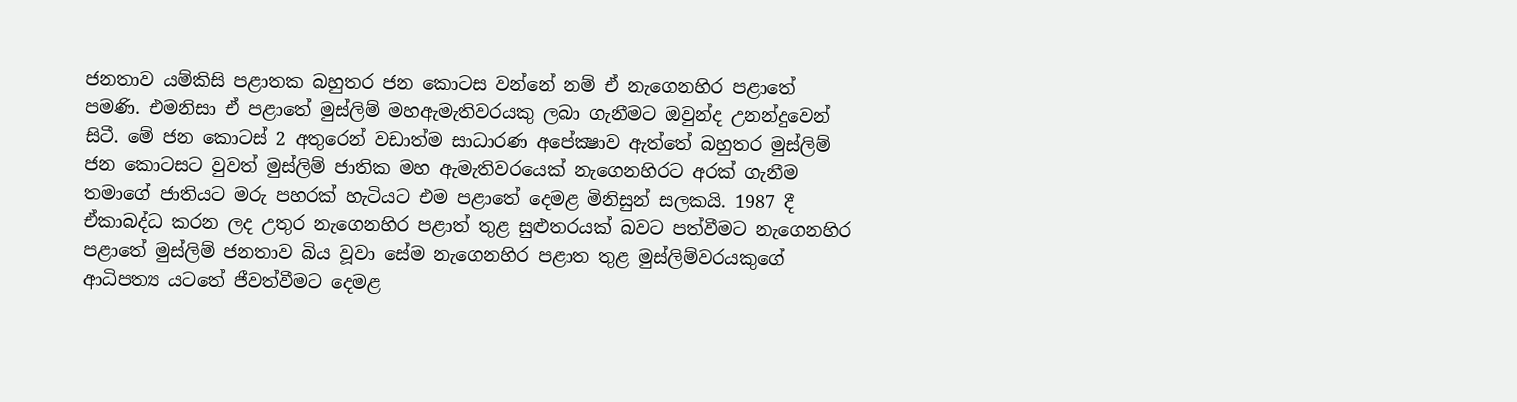ජනතාව යම්කිසි පළාතක බහුතර ජන කොටස වන්නේ නම් ඒ නැගෙනහිර පළාතේ පමණි. එමනිසා ඒ පළාතේ මුස්‌ලිම් මහඇමැතිවරයකු ලබා ගැනීමට ඔවුන්ද උනන්දුවෙන් සිටී. මේ ජන කොටස්‌ 2 අතුරෙන් වඩාත්ම සාධාරණ අපේක්‍ෂාව ඇත්තේ බහුතර මුස්‌ලිම් ජන කොටසට වුවත් මුස්‌ලිම් ජාතික මහ ඇමැතිවරයෙක්‌ නැගෙනහිරට අරක්‌ ගැනීම තමාගේ ජාතියට මරු පහරක්‌ හැටියට එම පළාතේ දෙමළ මිනිසුන් සලකයි. 1987 දී ඒකාබද්ධ කරන ලද උතුර නැගෙනහිර පළාත් තුළ සුළුතරයක්‌ බවට පත්වීමට නැගෙනහිර පළාතේ මුස්‌ලිම් ජනතාව බිය වූවා සේම නැගෙනහිර පළාත තුළ මුස්‌ලිම්වරයකුගේ ආධිපත්‍ය යටතේ ජීවත්වීමට දෙමළ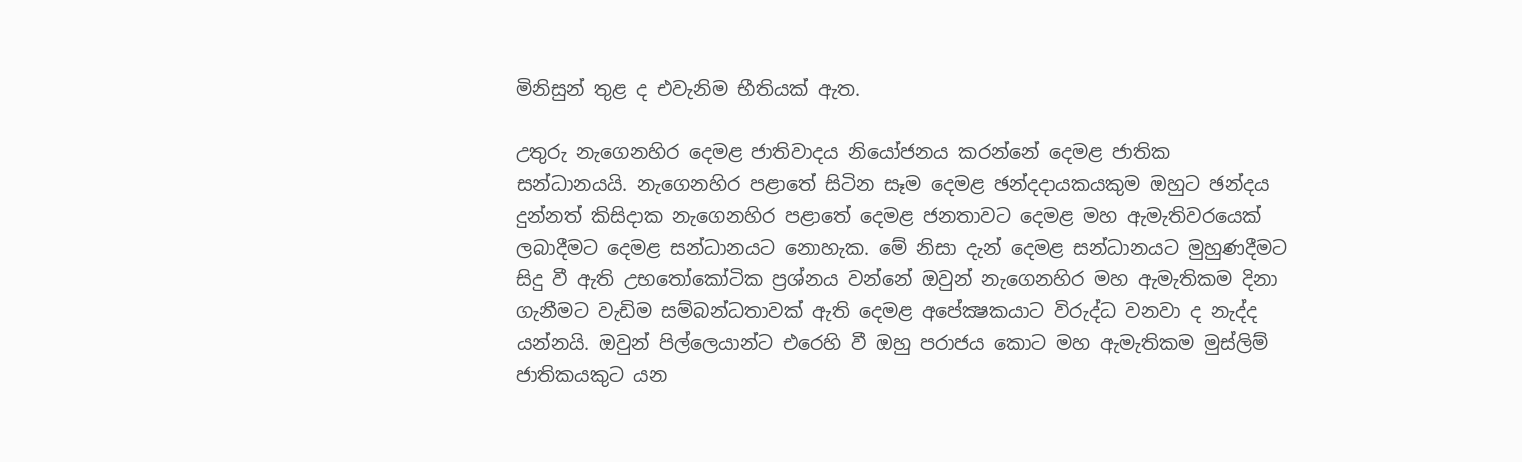මිනිසුන් තුළ ද එවැනිම භීතියක්‌ ඇත.

උතුරු නැගෙනහිර දෙමළ ජාතිවාදය නියෝජනය කරන්නේ දෙමළ ජාතික සන්ධානයයි. නැගෙනහිර පළාතේ සිටින සෑම දෙමළ ඡන්දදායකයකුම ඔහුට ඡන්දය දුන්නත් කිසිදාක නැගෙනහිර පළාතේ දෙමළ ජනතාවට දෙමළ මහ ඇමැතිවරයෙක්‌ ලබාදීමට දෙමළ සන්ධානයට නොහැක. මේ නිසා දැන් දෙමළ සන්ධානයට මුහුණදීමට සිදු වී ඇති උභතෝකෝටික ප්‍රශ්නය වන්නේ ඔවුන් නැගෙනහිර මහ ඇමැතිකම දිනා ගැනීමට වැඩිම සම්බන්ධතාවක්‌ ඇති දෙමළ අපේක්‍ෂකයාට විරුද්ධ වනවා ද නැද්ද යන්නයි. ඔවුන් පිල්ලෙයාන්ට එරෙහි වී ඔහු පරාජය කොට මහ ඇමැතිකම මුස්‌ලිම් ජාතිකයකුට යන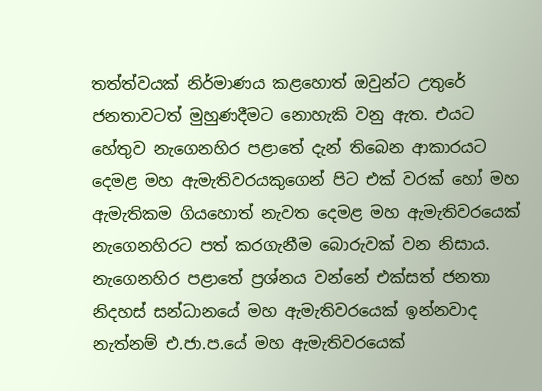තත්ත්වයක්‌ නිර්මාණය කළහොත් ඔවුන්ට උතුරේ ජනතාවටත් මුහුණදීමට නොහැකි වනු ඇත. එයට හේතුව නැගෙනහිර පළාතේ දැන් තිබෙන ආකාරයට දෙමළ මහ ඇමැතිවරයකුගෙන් පිට එක්‌ වරක්‌ හෝ මහ ඇමැතිකම ගියහොත් නැවත දෙමළ මහ ඇමැතිවරයෙක්‌ නැගෙනහිරට පත් කරගැනීම බොරුවක්‌ වන නිසාය. නැගෙනහිර පළාතේ ප්‍රශ්නය වන්නේ එක්‌සත් ජනතා නිදහස්‌ සන්ධානයේ මහ ඇමැතිවරයෙක්‌ ඉන්නවාද නැත්නම් එ.ජා.ප.යේ මහ ඇමැතිවරයෙක්‌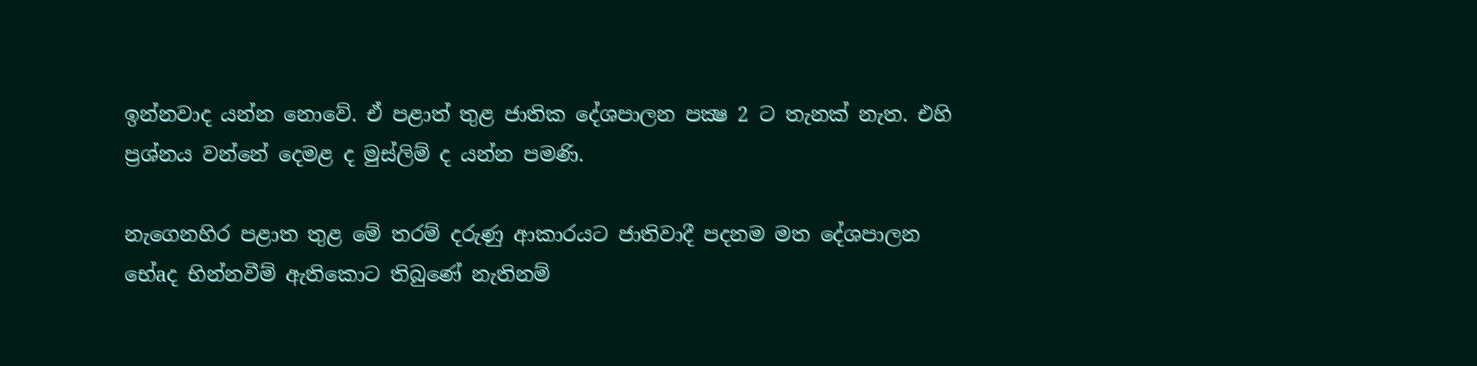ඉන්නවාද යන්න නොවේ. ඒ පළාත් තුළ ජාතික දේශපාලන පක්‍ෂ 2 ට තැනක්‌ නැත. එහි ප්‍රශ්නය වන්නේ දෙමළ ද මුස්‌ලිම් ද යන්න පමණි.

නැගෙනහිර පළාත තුළ මේ තරම් දරුණු ආකාරයට ජාතිවාදී පදනම මත දේශපාලන භේaද භින්නවීම් ඇතිකොට තිබුණේ නැතිනම්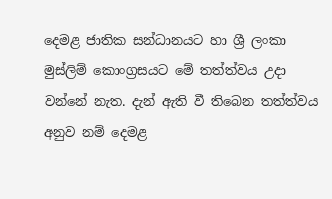දෙමළ ජාතික සන්ධානයට හා ශ්‍රී ලංකා මුස්‌ලිම් කොංග්‍රසයට මේ තත්ත්වය උදා වන්නේ නැත. දැන් ඇති වී තිබෙන තත්ත්වය අනුව නම් දෙමළ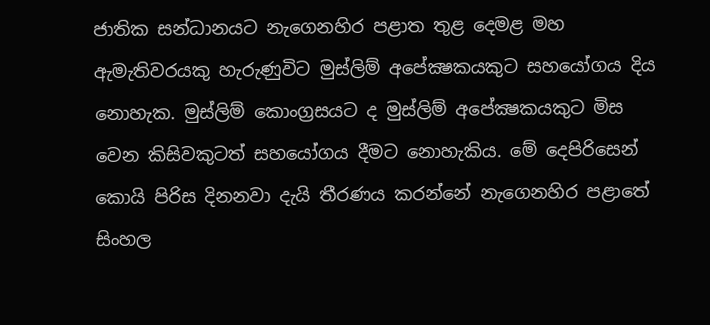ජාතික සන්ධානයට නැගෙනහිර පළාත තුළ දෙමළ මහ ඇමැතිවරයකු හැරුණුවිට මුස්‌ලිම් අපේක්‍ෂකයකුට සහයෝගය දිය නොහැක. මුස්‌ලිම් කොංග්‍රසයට ද මුස්‌ලිම් අපේක්‍ෂකයකුට මිස වෙන කිසිවකුටත් සහයෝගය දීමට නොහැකිය. මේ දෙපිරිසෙන් කොයි පිරිස දිනනවා දැයි තීරණය කරන්නේ නැගෙනහිර පළාතේ සිංහල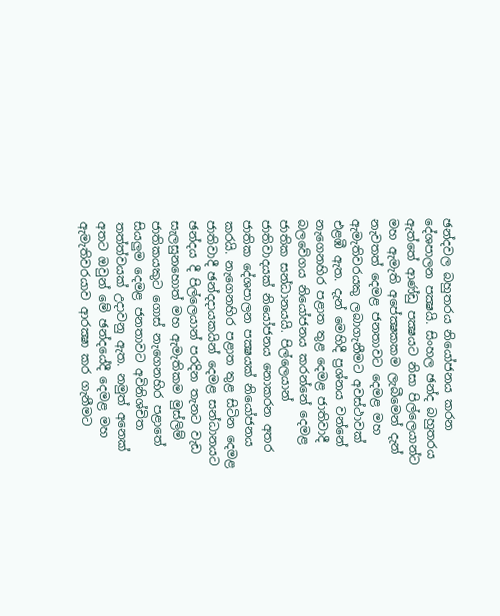ඡන්දවල බහුතරය නියෝජනය කරන දේශපාලන පක්‍ෂයි. සිංහල ඡන්ද බහුතරය ඇත්තේ ආණ්‌ඩු පක්‍ෂයට නිසා පිල්ලෙයාන්ට මහ ඇමැති අපේක්‍ෂකකම ලැබීමෙන් දැන් නැවතත් දෙමළ ජනතාවට දෙමළ මහ ඇමැතිවරයකු ලබාගැනීමට අවස්‌ථාවක්‌ එළඹී ඇත. දැන් මෙහිදී ප්‍රශ්නය වන්නේ නැගෙනහිර පළාත තුළ දෙමළ ජාතිවාදී බලවේගය නියෝජනය කරන්නේ දෙමළ ජාතික සන්ධානයයි. පිල්ලෙයාන් ජාතිවාදයක්‌ නියෝජනය නොකරන අතර ජාතික දේශපාලන පක්‍ෂයක්‌ නියෝජනය කරයි. නැගෙනහිර පළාත තුළ සිටින දෙමළ ජාතිවාදී ඡන්දදායකයින් දෙමළ සන්ධානයට ඡන්දය දී පිල්ලෙයාන් පරදින තැනට වැඩ සැලසුනහොත් මහ ඇමැතිකම මුස්‌ලිම් ජාතිකයකුට ගොස්‌ නැගෙනහිර පළාතේ සියලුම දෙමළ ජනතාවට අවිනිශ්චිත තත්ත්වයක්‌ උදාවනු ඇත. නමුත් අනෙක්‌ අතට ඔවුන් මේ ඡන්දයේදී දෙමළ මහ ඇමැතිවරයාව ආරක්‍ෂා කර ගැනීමට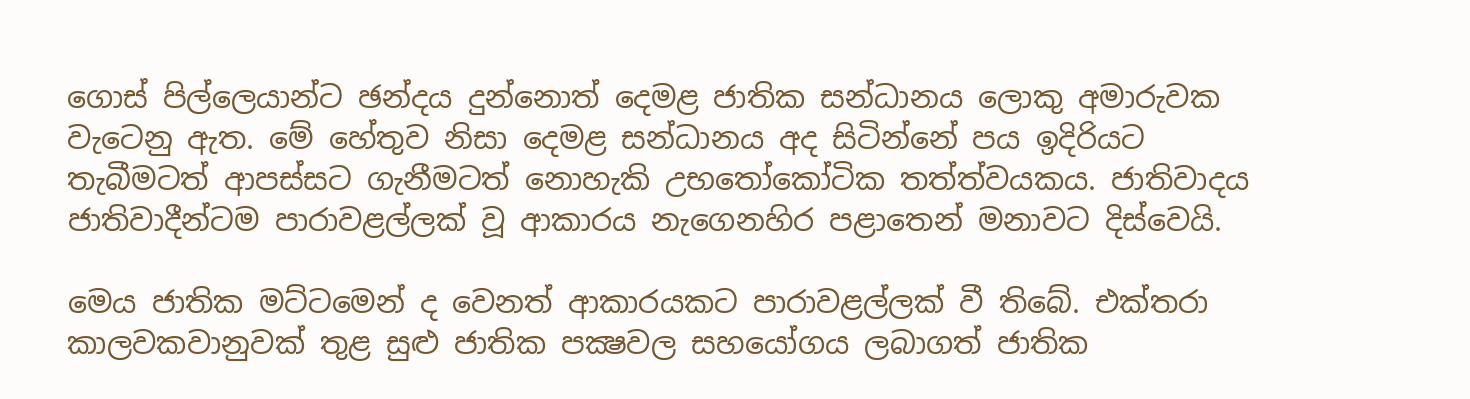ගොස්‌ පිල්ලෙයාන්ට ඡන්දය දුන්නොත් දෙමළ ජාතික සන්ධානය ලොකු අමාරුවක වැටෙනු ඇත. මේ හේතුව නිසා දෙමළ සන්ධානය අද සිටින්නේ පය ඉදිරියට තැබීමටත් ආපස්‌සට ගැනීමටත් නොහැකි උභතෝකෝටික තත්ත්වයකය. ජාතිවාදය ජාතිවාදීන්ටම පාරාවළල්ලක්‌ වූ ආකාරය නැගෙනහිර පළාතෙන් මනාවට දිස්‌වෙයි.

මෙය ජාතික මට්‌ටමෙන් ද වෙනත් ආකාරයකට පාරාවළල්ලක්‌ වී තිබේ. එක්‌තරා කාලවකවානුවක්‌ තුළ සුළු ජාතික පක්‍ෂවල සහයෝගය ලබාගත් ජාතික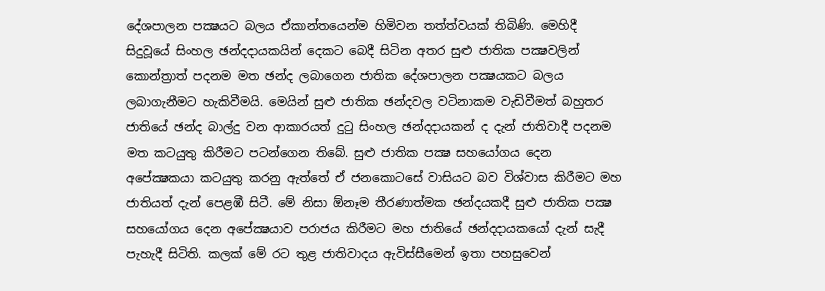දේශපාලන පක්‍ෂයට බලය ඒකාන්තයෙන්ම හිමිවන තත්ත්වයක්‌ තිබිණි. මෙහිදී සිදුවූයේ සිංහල ඡන්දදායකයින් දෙකට බෙදී සිටින අතර සුළු ජාතික පක්‍ෂවලින් කොන්ත්‍රාත් පදනම මත ඡන්ද ලබාගෙන ජාතික දේශපාලන පක්‍ෂයකට බලය ලබාගැනීමට හැකිවීමයි. මෙයින් සුළු ජාතික ඡන්දවල වටිනාකම වැඩිවීමත් බහුතර ජාතියේ ඡන්ද බාල්දු වන ආකාරයත් දුටු සිංහල ඡන්දදායකන් ද දැන් ජාතිවාදී පදනම මත කටයුතු කිරීමට පටන්ගෙන තිබේ. සුළු ජාතික පක්‍ෂ සහයෝගය දෙන අපේක්‍ෂකයා කටයුතු කරනු ඇත්තේ ඒ ජනකොටසේ වාසියට බව විශ්වාස කිරීමට මහ ජාතියත් දැන් පෙළඹී සිටී. මේ නිසා ඕනෑම තීරණාත්මක ඡන්දයකදී සුළු ජාතික පක්‍ෂ සහයෝගය දෙන අපේක්‍ෂයාව පරාජය කිරීමට මහ ජාතියේ ඡන්දදායකයෝ දැන් සැදී පැහැදී සිටිති. කලක්‌ මේ රට තුළ ජාතිවාදය ඇවිස්‌සීමෙන් ඉතා පහසුවෙන්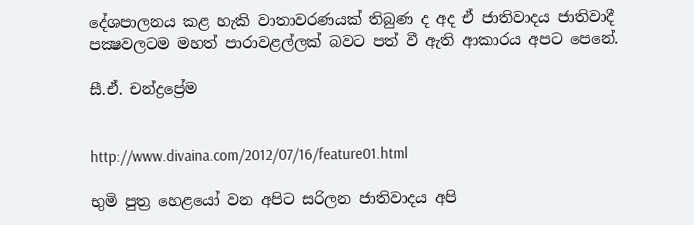දේශපාලනය කළ හැකි වාතාවරණයක්‌ තිබුණ ද අද ඒ ජාතිවාදය ජාතිවාදී පක්‍ෂවලටම මහත් පාරාවළල්ලක්‌ බවට පත් වී ඇති ආකාරය අපට පෙනේ.

සී.ඒ. චන්ද්‍රප්‍රේම


http://www.divaina.com/2012/07/16/feature01.html

භුමි පුත්‍ර හෙළයෝ වන අපිට සරිලන ජාතිවාදය අපි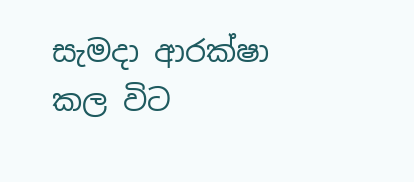සැමදා ආරක්ෂා කල විට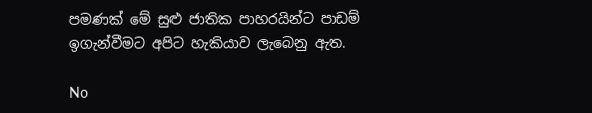පමණක් මේ සුළු ජාතික පාහරයින්ට පාඩම් ඉගැන්වීමට අපිට හැකියාව ලැබෙනු ඇත.

No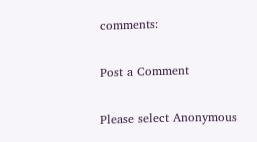comments:

Post a Comment

Please select Anonymous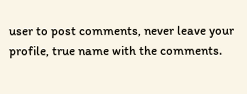user to post comments, never leave your profile, true name with the comments.